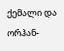ქემალი და ორჰან-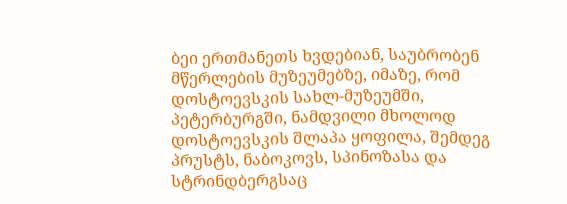ბეი ერთმანეთს ხვდებიან, საუბრობენ მწერლების მუზეუმებზე, იმაზე, რომ დოსტოევსკის სახლ-მუზეუმში, პეტერბურგში, ნამდვილი მხოლოდ დოსტოევსკის შლაპა ყოფილა, შემდეგ პრუსტს, ნაბოკოვს, სპინოზასა და სტრინდბერგსაც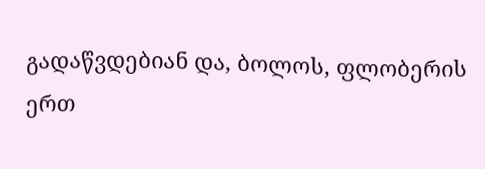გადაწვდებიან და, ბოლოს, ფლობერის ერთ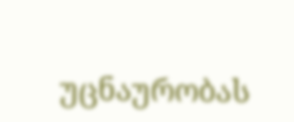უცნაურობას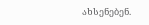ახსენებენ.